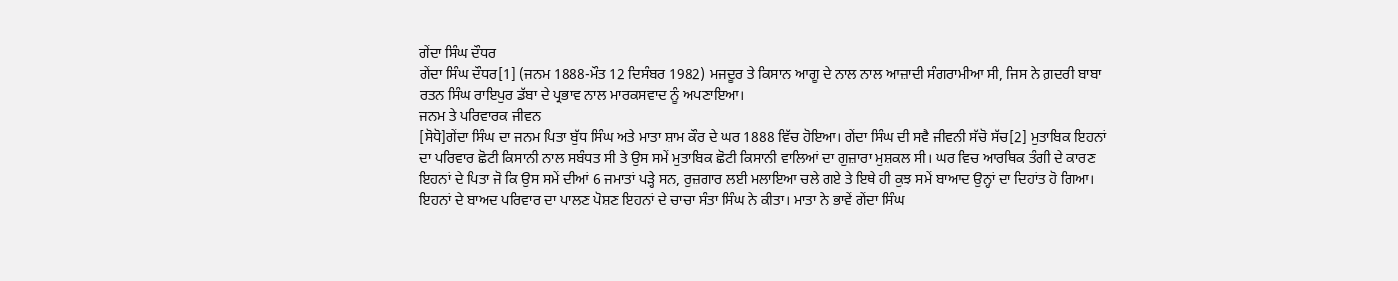ਗੇਂਦਾ ਸਿੰਘ ਦੌਧਰ
ਗੇਂਦਾ ਸਿੰਘ ਦੌਧਰ[1] (ਜਨਮ 1888-ਮੌਤ 12 ਦਿਸੰਬਰ 1982) ਮਜਦੂਰ ਤੇ ਕਿਸਾਨ ਆਗੂ ਦੇ ਨਾਲ ਨਾਲ ਆਜ਼ਾਦੀ ਸੰਗਰਾਮੀਆ ਸੀ, ਜਿਸ ਨੇ ਗ਼ਦਰੀ ਬਾਬਾ ਰਤਨ ਸਿੰਘ ਰਾਇਪੁਰ ਡੱਬਾ ਦੇ ਪ੍ਰਭਾਵ ਨਾਲ ਮਾਰਕਸਵਾਦ ਨੂੰ ਅਪਣਾਇਆ।
ਜਨਮ ਤੇ ਪਰਿਵਾਰਕ ਜੀਵਨ
[ਸੋਧੋ]ਗੇਂਦਾ ਸਿੰਘ ਦਾ ਜਨਮ ਪਿਤਾ ਬੁੱਧ ਸਿੰਘ ਅਤੇ ਮਾਤਾ ਸ਼ਾਮ ਕੌਰ ਦੇ ਘਰ 1888 ਵਿੱਚ ਹੋਇਆ। ਗੇਂਦਾ ਸਿੰਘ ਦੀ ਸਵੈ ਜੀਵਨੀ ਸੱਚੋ ਸੱਚ[2] ਮੁਤਾਬਿਕ ਇਹਨਾਂ ਦਾ ਪਰਿਵਾਰ ਛੋਟੀ ਕਿਸਾਨੀ ਨਾਲ ਸਬੰਧਤ ਸੀ ਤੇ ਉਸ ਸਮੇਂ ਮੁਤਾਬਿਕ ਛੋਟੀ ਕਿਸਾਨੀ ਵਾਲਿਆਂ ਦਾ ਗੁਜ਼ਾਰਾ ਮੁਸ਼ਕਲ ਸੀ। ਘਰ ਵਿਚ ਆਰਥਿਕ ਤੰਗੀ ਦੇ ਕਾਰਣ ਇਹਨਾਂ ਦੇ ਪਿਤਾ ਜੋ ਕਿ ਉਸ ਸਮੇਂ ਦੀਆਂ 6 ਜਮਾਤਾਂ ਪੜ੍ਹੇ ਸਨ, ਰੁਜ਼ਗਾਰ ਲਈ ਮਲਾਇਆ ਚਲੇ ਗਏ ਤੇ ਇਥੇ ਹੀ ਕੁਝ ਸਮੇਂ ਬਾਆਦ ਉਨ੍ਹਾਂ ਦਾ ਦਿਹਾਂਤ ਹੋ ਗਿਆ। ਇਹਨਾਂ ਦੇ ਬਾਅਦ ਪਰਿਵਾਰ ਦਾ ਪਾਲਣ ਪੋਸ਼ਣ ਇਹਨਾਂ ਦੇ ਚਾਚਾ ਸੰਤਾ ਸਿੰਘ ਨੇ ਕੀਤਾ। ਮਾਤਾ ਨੇ ਭਾਵੇਂ ਗੇਂਦਾ ਸਿੰਘ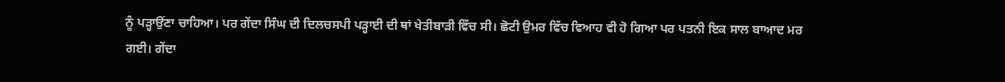ਨੂੰ ਪੜ੍ਹਾਉਂਣਾ ਚਾਹਿਆ। ਪਰ ਗੇਂਦਾ ਸਿੰਘ ਦੀ ਦਿਲਚਸਪੀ ਪੜ੍ਹਾਈ ਦੀ ਥਾਂ ਖੇਤੀਬਾੜੀ ਵਿੱਚ ਸੀ। ਛੋਟੀ ਉਮਰ ਵਿੱਚ ਵਿਆਹ ਵੀ ਹੋ ਗਿਆ ਪਰ ਪਤਨੀ ਇਕ ਸਾਲ ਬਾਆਦ ਮਰ ਗਈ। ਗੇਂਦਾ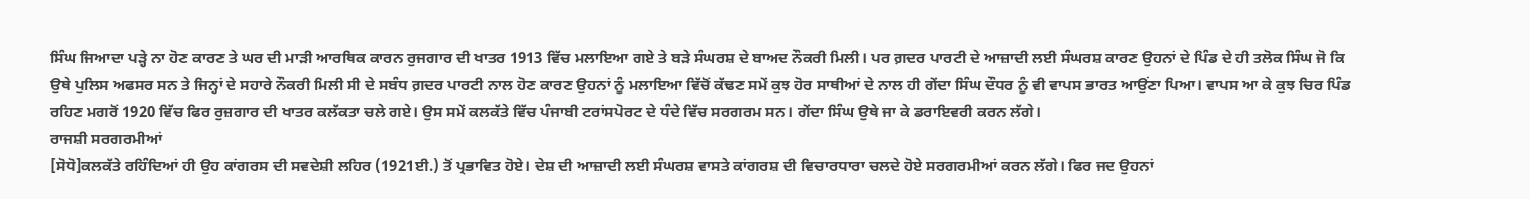ਸਿੰਘ ਜਿਆਦਾ ਪੜ੍ਹੇ ਨਾ ਹੋਣ ਕਾਰਣ ਤੇ ਘਰ ਦੀ ਮਾੜੀ ਆਰਥਿਕ ਕਾਰਨ ਰੁਜਗਾਰ ਦੀ ਖਾਤਰ 1913 ਵਿੱਚ ਮਲਾਇਆ ਗਏ ਤੇ ਬੜੇ ਸੰਘਰਸ਼ ਦੇ ਬਾਅਦ ਨੌਕਰੀ ਮਿਲੀ। ਪਰ ਗ਼ਦਰ ਪਾਰਟੀ ਦੇ ਆਜ਼ਾਦੀ ਲਈ ਸੰਘਰਸ਼ ਕਾਰਣ ਉਹਨਾਂ ਦੇ ਪਿੰਡ ਦੇ ਹੀ ਤਲੋਕ ਸਿੰਘ ਜੋ ਕਿ ਉਥੇ ਪੁਲਿਸ ਅਫਸਰ ਸਨ ਤੇ ਜਿਨ੍ਹਾਂ ਦੇ ਸਹਾਰੇ ਨੌਕਰੀ ਮਿਲੀ ਸੀ ਦੇ ਸਬੰਧ ਗ਼ਦਰ ਪਾਰਟੀ ਨਾਲ ਹੋਣ ਕਾਰਣ ਉਹਨਾਂ ਨੂੰ ਮਲਾਇਆ ਵਿੱਚੋਂ ਕੱਢਣ ਸਮੇਂ ਕੁਝ ਹੋਰ ਸਾਥੀਆਂ ਦੇ ਨਾਲ ਹੀ ਗੇਂਦਾ ਸਿੰਘ ਦੌਧਰ ਨੂੰ ਵੀ ਵਾਪਸ ਭਾਰਤ ਆਉਂਣਾ ਪਿਆ। ਵਾਪਸ ਆ ਕੇ ਕੁਝ ਚਿਰ ਪਿੰਡ ਰਹਿਣ ਮਗਰੋਂ 1920 ਵਿੱਚ ਫਿਰ ਰੁਜ਼ਗਾਰ ਦੀ ਖਾਤਰ ਕਲੱਕਤਾ ਚਲੇ ਗਏ। ਉਸ ਸਮੇਂ ਕਲਕੱਤੇ ਵਿੱਚ ਪੰਜਾਬੀ ਟਰਾਂਸਪੋਰਟ ਦੇ ਧੰਦੇ ਵਿੱਚ ਸਰਗਰਮ ਸਨ। ਗੇਂਦਾ ਸਿੰਘ ਉਥੇ ਜਾ ਕੇ ਡਰਾਇਵਰੀ ਕਰਨ ਲੱਗੇ।
ਰਾਜਸ਼ੀ ਸਰਗਰਮੀਆਂ
[ਸੋਧੋ]ਕਲਕੱਤੇ ਰਹਿੰਦਿਆਂ ਹੀ ਉਹ ਕਾਂਗਰਸ ਦੀ ਸਵਦੇਸ਼ੀ ਲਹਿਰ (1921ਈ.) ਤੋਂ ਪ੍ਰਭਾਵਿਤ ਹੋਏ। ਦੇਸ਼ ਦੀ ਆਜ਼ਾਦੀ ਲਈ ਸੰਘਰਸ਼ ਵਾਸਤੇ ਕਾਂਗਰਸ਼ ਦੀ ਵਿਚਾਰਧਾਰਾ ਚਲਦੇ ਹੋਏ ਸਰਗਰਮੀਆਂ ਕਰਨ ਲੱਗੇ। ਫਿਰ ਜਦ ਉਹਨਾਂ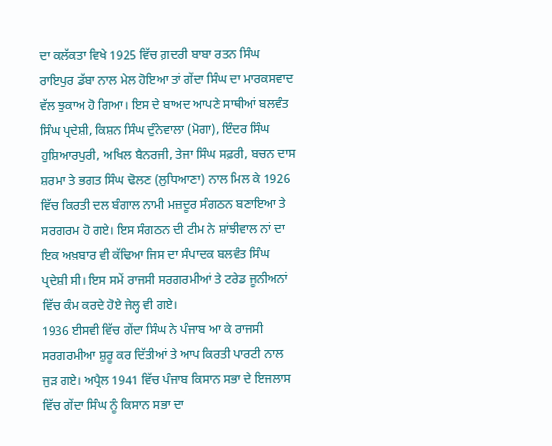ਦਾ ਕਲੱਕਤਾ ਵਿਖੇ 1925 ਵਿੱਚ ਗ਼ਦਰੀ ਬਾਬਾ ਰਤਨ ਸਿੰਘ ਰਾਇਪੁਰ ਡੱਬਾ ਨਾਲ ਮੇਲ ਹੋਇਆ ਤਾਂ ਗੇਂਦਾ ਸਿੰਘ ਦਾ ਮਾਰਕਸਵਾਦ ਵੱਲ ਝੁਕਾਅ ਹੋ ਗਿਆ। ਇਸ ਦੇ ਬਾਅਦ ਆਪਣੇ ਸਾਥੀਆਂ ਬਲਵੰਤ ਸਿੰਘ ਪ੍ਰਦੇਸ਼ੀ, ਕਿਸ਼ਨ ਸਿੰਘ ਦੁੰਨੇਵਾਲਾ (ਮੋਗਾ), ਇੰਦਰ ਸਿੰਘ ਹੁਸ਼ਿਆਰਪੁਰੀ, ਅਖਿਲ ਬੈਨਰਜੀ, ਤੇਜਾ ਸਿੰਘ ਸਫ਼ਰੀ, ਬਚਨ ਦਾਸ ਸ਼ਰਮਾ ਤੇ ਭਗਤ ਸਿੰਘ ਢੋਲਣ (ਲੁਧਿਆਣਾ) ਨਾਲ ਮਿਲ ਕੇ 1926 ਵਿੱਚ ਕਿਰਤੀ ਦਲ ਬੰਗਾਲ ਨਾਮੀ ਮਜ਼ਦੂਰ ਸੰਗਠਨ ਬਣਾਇਆ ਤੇ ਸਰਗਰਮ ਹੋ ਗਏ। ਇਸ ਸੰਗਠਨ ਦੀ ਟੀਮ ਨੇ ਸ਼ਾਂਝੀਵਾਲ ਨਾਂ ਦਾ ਇਕ ਅਖ਼ਬਾਰ ਵੀ ਕੱਢਿਆ ਜਿਸ ਦਾ ਸੰਪਾਦਕ ਬਲਵੰਤ ਸਿੰਘ ਪ੍ਰਦੇਸ਼ੀ ਸੀ। ਇਸ ਸਮੇਂ ਰਾਜਸੀ ਸਰਗਰਮੀਆਂ ਤੇ ਟਰੇਡ ਜੂਨੀਅਨਾਂ ਵਿੱਚ ਕੰਮ ਕਰਦੇ ਹੋਏ ਜੇਲ੍ਹ ਵੀ ਗਏ।
1936 ਈਸਵੀ ਵਿੱਚ ਗੇਂਦਾ ਸਿੰਘ ਨੇ ਪੰਜਾਬ ਆ ਕੇ ਰਾਜਸੀ ਸਰਗਰਮੀਆ ਸ਼ੁਰੂ ਕਰ ਦਿੱਤੀਆਂ ਤੇ ਆਪ ਕਿਰਤੀ ਪਾਰਟੀ ਨਾਲ ਜੁੜ ਗਏ। ਅਪ੍ਰੈਲ 1941 ਵਿੱਚ ਪੰਜਾਬ ਕਿਸਾਨ ਸਭਾ ਦੇ ਇਜਲਾਸ ਵਿੱਚ ਗੇਂਦਾ ਸਿੰਘ ਨੂੰ ਕਿਸਾਨ ਸਭਾ ਦਾ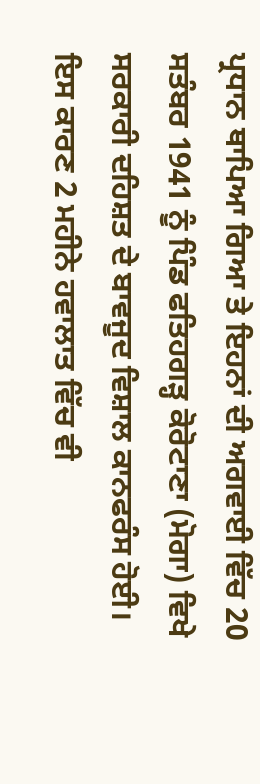ਪ੍ਰਧਾਨ ਥਾਪਿਆ ਗਿਆ ਤੇ ਇਹਨਾਂ ਦੀ ਅਗਵਾਈ ਵਿੱਚ 20 ਸਤੰਬਰ 1941 ਨੂੰ ਪਿੰਡ ਫਤਿਹਗੜ੍ਹ ਕੋਰੋਟਾਣਾ (ਮੋਗਾ) ਵਿਖੇ ਸਰਕਾਰੀ ਦਹਿਸ਼ਤ ਦੇ ਬਾਵਜੂਦ ਵਿਸ਼ਾਲ ਕਾਨਫਰੰਸ ਹੋਈ। ਇਸ ਕਾਰਣ 2 ਮਹੀਨੇ ਹਵਾਲਾਤ ਵਿੱਚ ਵੀ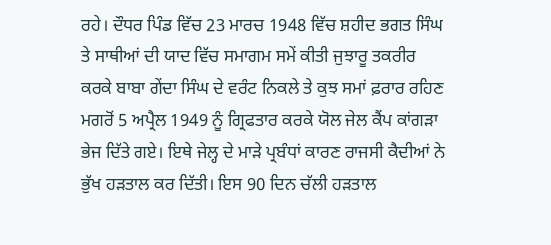ਰਹੇ। ਦੌਧਰ ਪਿੰਡ ਵਿੱਚ 23 ਮਾਰਚ 1948 ਵਿੱਚ ਸ਼ਹੀਦ ਭਗਤ ਸਿੰਘ ਤੇ ਸਾਥੀਆਂ ਦੀ ਯਾਦ ਵਿੱਚ ਸਮਾਗਮ ਸਮੇਂ ਕੀਤੀ ਜੁਝਾਰੂ ਤਕਰੀਰ ਕਰਕੇ ਬਾਬਾ ਗੇਂਦਾ ਸਿੰਘ ਦੇ ਵਰੰਟ ਨਿਕਲੇ ਤੇ ਕੁਝ ਸਮਾਂ ਫ਼ਰਾਰ ਰਹਿਣ ਮਗਰੋਂ 5 ਅਪ੍ਰੈਲ 1949 ਨੂੰ ਗ੍ਰਿਫਤਾਰ ਕਰਕੇ ਯੋਲ ਜੇਲ ਕੈਂਪ ਕਾਂਗੜਾ ਭੇਜ ਦਿੱਤੇ ਗਏ। ਇਥੇ ਜੇਲ੍ਹ ਦੇ ਮਾੜੇ ਪ੍ਰਬੰਧਾਂ ਕਾਰਣ ਰਾਜਸੀ ਕੈਦੀਆਂ ਨੇ ਭੁੱਖ ਹੜਤਾਲ ਕਰ ਦਿੱਤੀ। ਇਸ 90 ਦਿਨ ਚੱਲੀ ਹੜਤਾਲ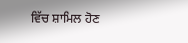ਵਿੱਚ ਸ਼ਾਮਿਲ ਹੋਣ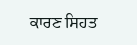ਕਾਰਣ ਸਿਹਤ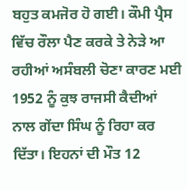ਬਹੁਤ ਕਮਜੋਰ ਹੋ ਗਈ। ਕੌਮੀ ਪ੍ਰੈਸ ਵਿੱਚ ਰੌਲਾ ਪੈਣ ਕਰਕੇ ਤੇ ਨੇੜੇ ਆ ਰਹੀਆਂ ਅਸੰਬਲੀ ਚੋਣਾ ਕਾਰਣ ਮਈ 1952 ਨੂੰ ਕੁਝ ਰਾਜਸੀ ਕੈਦੀਆਂ ਨਾਲ ਗੇਂਦਾ ਸਿੰਘ ਨੂੰ ਰਿਹਾ ਕਰ ਦਿੱਤਾ। ਇਹਨਾਂ ਦੀ ਮੌਤ 12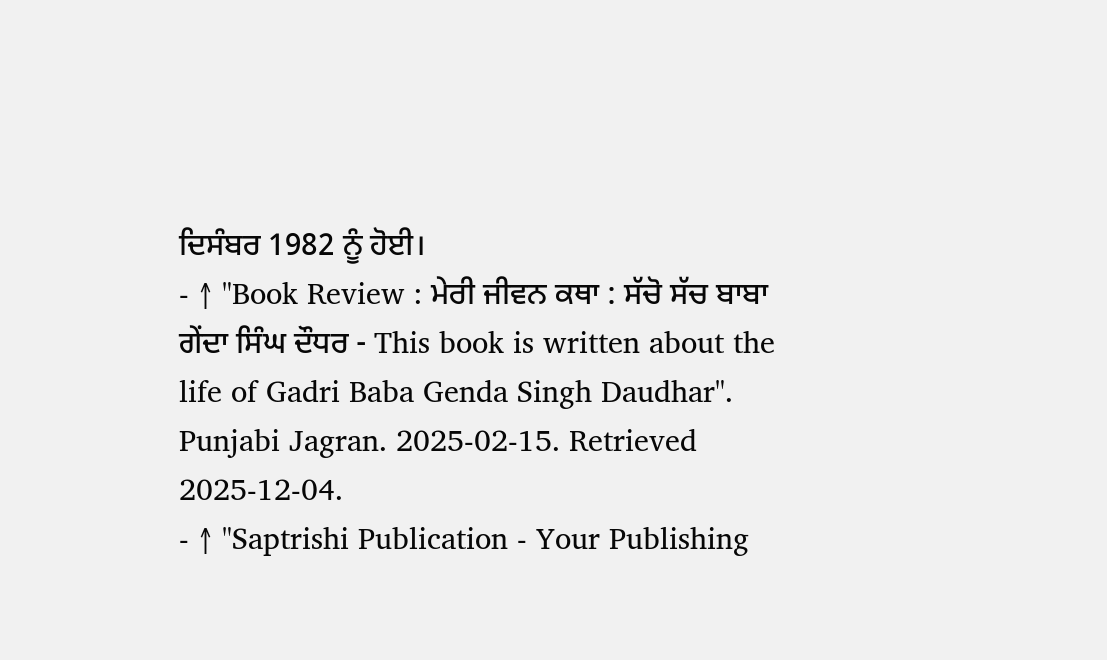ਦਿਸੰਬਰ 1982 ਨੂੰ ਹੋਈ।
- ↑ "Book Review : ਮੇਰੀ ਜੀਵਨ ਕਥਾ : ਸੱਚੋ ਸੱਚ ਬਾਬਾ ਗੇਂਦਾ ਸਿੰਘ ਦੌਧਰ - This book is written about the life of Gadri Baba Genda Singh Daudhar". Punjabi Jagran. 2025-02-15. Retrieved 2025-12-04.
- ↑ "Saptrishi Publication - Your Publishing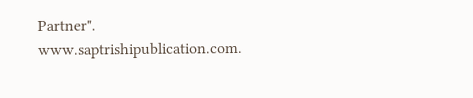Partner". www.saptrishipublication.com.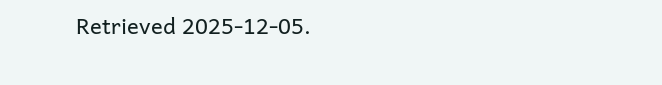Retrieved 2025-12-05.